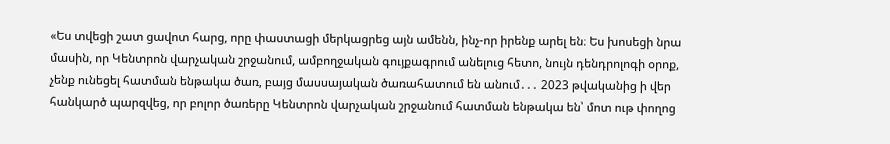«Ես տվեցի շատ ցավոտ հարց, որը փաստացի մերկացրեց այն ամենն, ինչ-որ իրենք արել են։ Ես խոսեցի նրա մասին, որ Կենտրոն վարչական շրջանում, ամբողջական գույքագրում անելուց հետո, նույն դենդրոլոգի օրոք, չենք ունեցել հատման ենթակա ծառ, բայց մասսայական ծառահատում են անում․․․ 2023 թվականից ի վեր հանկարծ պարզվեց, որ բոլոր ծառերը Կենտրոն վարչական շրջանում հատման ենթակա են՝ մոտ ութ փողոց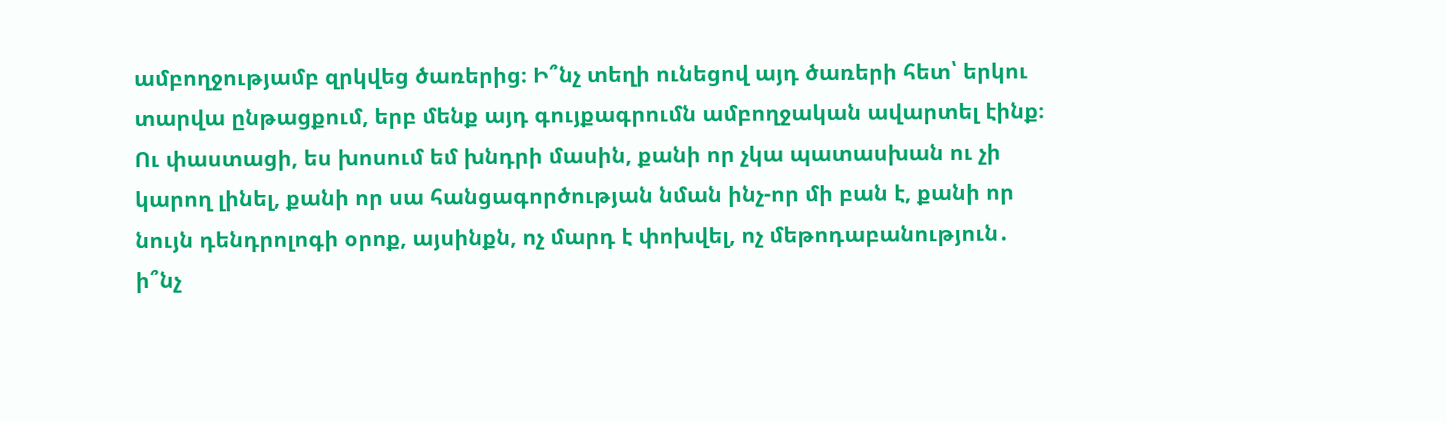ամբողջությամբ զրկվեց ծառերից։ Ի՞նչ տեղի ունեցով այդ ծառերի հետ՝ երկու տարվա ընթացքում, երբ մենք այդ գույքագրումն ամբողջական ավարտել էինք։ Ու փաստացի, ես խոսում եմ խնդրի մասին, քանի որ չկա պատասխան ու չի կարող լինել, քանի որ սա հանցագործության նման ինչ-որ մի բան է, քանի որ նույն դենդրոլոգի օրոք, այսինքն, ոչ մարդ է փոխվել, ոչ մեթոդաբանություն․ ի՞նչ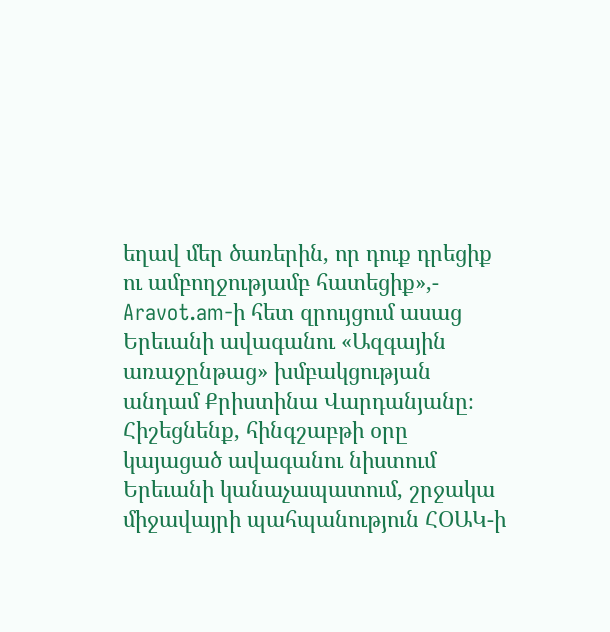եղավ մեր ծառերին, որ դուք դրեցիք ու ամբողջությամբ հատեցիք»,- Aravot.am-ի հետ զրույցում ասաց Երեւանի ավագանու «Ազգային առաջընթաց» խմբակցության անդամ Քրիստինա Վարդանյանը։
Հիշեցնենք, հինգշաբթի օրը կայացած ավագանու նիստում Երեւանի կանաչապատում, շրջակա միջավայրի պահպանություն ՀՕԱԿ-ի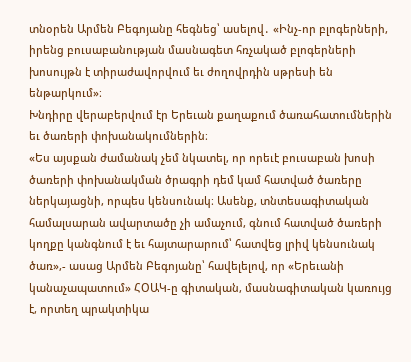տնօրեն Արմեն Բեգոյանը հեգնեց՝ ասելով․ «Ինչ-որ բլոգերների, իրենց բուսաբանության մասնագետ հռչակած բլոգերների խոսույթն է տիրաժավորվում եւ ժողովրդին սթրեսի են ենթարկում»։
Խնդիրը վերաբերվում էր Երեւան քաղաքում ծառահատումներին եւ ծառերի փոխանակումներին։
«Ես այսքան ժամանակ չեմ նկատել, որ որեւէ բուսաբան խոսի ծառերի փոխանակման ծրագրի դեմ կամ հատված ծառերը ներկայացնի, որպես կենսունակ։ Ասենք, տնտեսագիտական համալսարան ավարտածը չի ամաչում, գնում հատված ծառերի կողքը կանգնում է եւ հայտարարում՝ հատվեց լրիվ կենսունակ ծառ»,- ասաց Արմեն Բեգոյանը՝ հավելելով, որ «Երեւանի կանաչապատում» ՀՕԱԿ-ը գիտական, մասնագիտական կառույց է, որտեղ պրակտիկա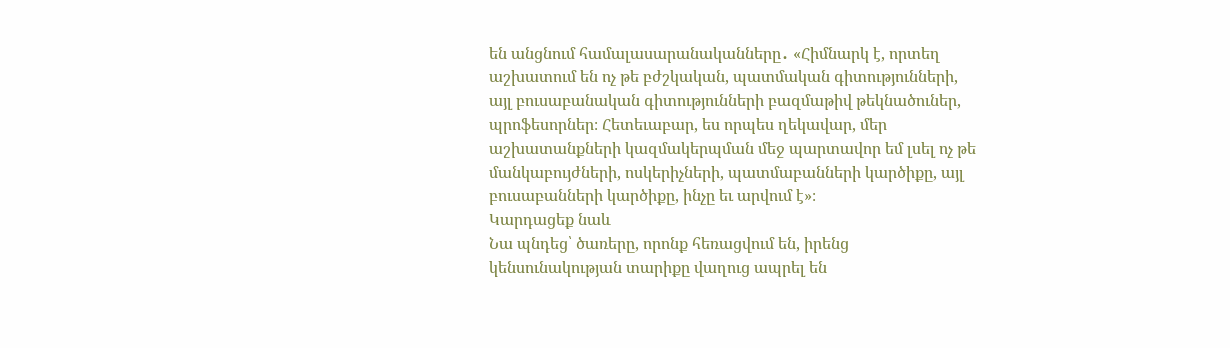են անցնում համալասարանականները․ «Հիմնարկ է, որտեղ աշխատում են ոչ թե բժշկական, պատմական գիտությունների, այլ բուսաբանական գիտությունների բազմաթիվ թեկնածուներ, պրոֆեսորներ։ Հետեւաբար, ես որպես ղեկավար, մեր աշխատանքների կազմակերպման մեջ պարտավոր եմ լսել ոչ թե մանկաբույժների, ոսկերիչների, պատմաբանների կարծիքը, այլ բուսաբանների կարծիքը, ինչը եւ արվում է»։
Կարդացեք նաև
Նա պնդեց՝ ծառերը, որոնք հեռացվում են, իրենց կենսունակության տարիքը վաղուց ապրել են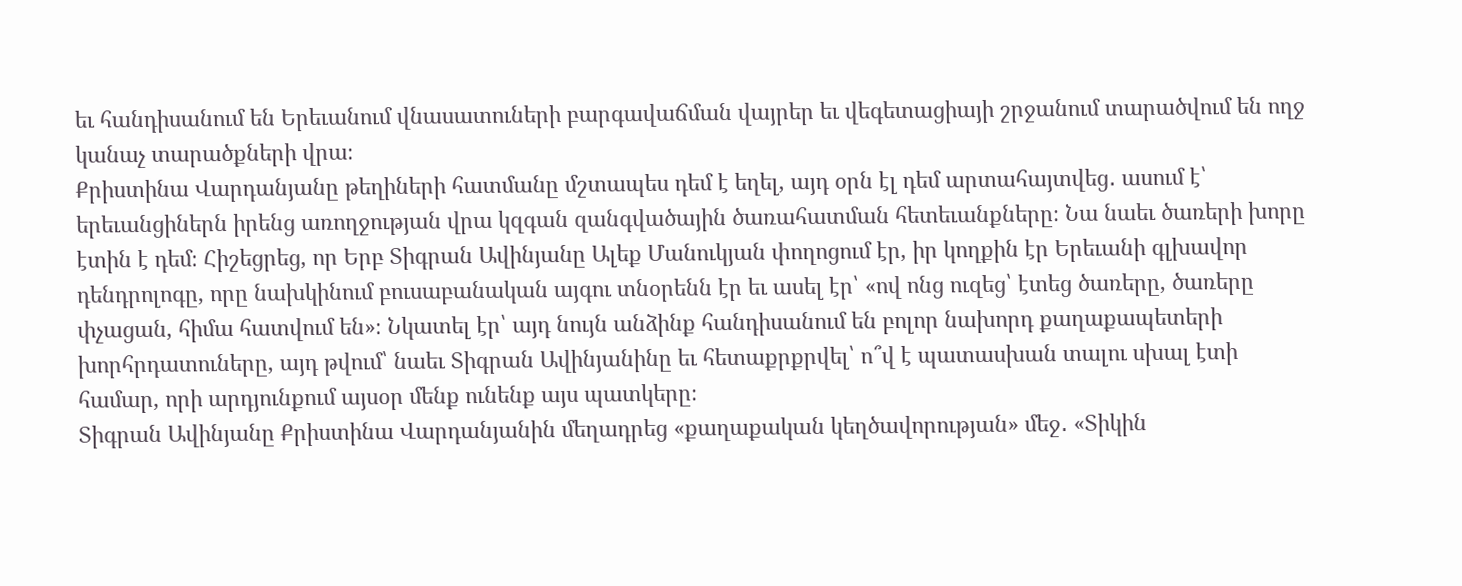եւ հանդիսանում են Երեւանում վնասատուների բարգավաճման վայրեր եւ վեգետացիայի շրջանում տարածվում են ողջ կանաչ տարածքների վրա։
Քրիստինա Վարդանյանը թեղիների հատմանը մշտապես դեմ է եղել, այդ օրն էլ դեմ արտահայտվեց․ ասում է՝ երեւանցիներն իրենց առողջության վրա կզգան զանգվածային ծառահատման հետեւանքները։ Նա նաեւ ծառերի խորը էտին է դեմ։ Հիշեցրեց, որ Երբ Տիգրան Ավինյանը Ալեք Մանուկյան փողոցում էր, իր կողքին էր Երեւանի գլխավոր դենդրոլոգը, որը նախկինում բուսաբանական այգու տնօրենն էր եւ ասել էր՝ «ով ոնց ուզեց՝ էտեց ծառերը, ծառերը փչացան, հիմա հատվում են»։ Նկատել էր՝ այդ նույն անձինք հանդիսանում են բոլոր նախորդ քաղաքապետերի խորհրդատուները, այդ թվում՝ նաեւ Տիգրան Ավինյանինը եւ հետաքրքրվել՝ ո՞վ է պատասխան տալու սխալ էտի համար, որի արդյունքում այսօր մենք ունենք այս պատկերը։
Տիգրան Ավինյանը Քրիստինա Վարդանյանին մեղադրեց «քաղաքական կեղծավորության» մեջ․ «Տիկին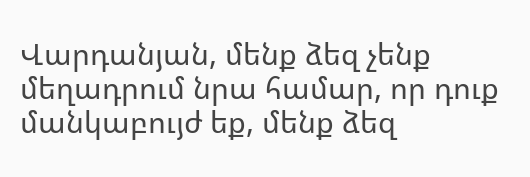Վարդանյան, մենք ձեզ չենք մեղադրում նրա համար, որ դուք մանկաբույժ եք, մենք ձեզ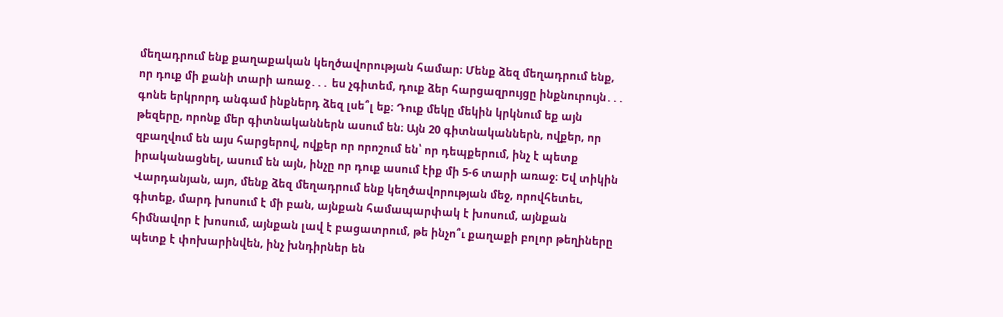մեղադրում ենք քաղաքական կեղծավորության համար։ Մենք ձեզ մեղադրում ենք, որ դուք մի քանի տարի առաջ․․․ ես չգիտեմ, դուք ձեր հարցազրույցը ինքնուրույն․․․ գոնե երկրորդ անգամ ինքներդ ձեզ լսե՞լ եք։ Դուք մեկը մեկին կրկնում եք այն թեզերը, որոնք մեր գիտնականներն ասում են։ Այն 20 գիտնականներն, ովքեր, որ զբաղվում են այս հարցերով, ովքեր որ որոշում են՝ որ դեպքերում, ինչ է պետք իրականացնել, ասում են այն, ինչը որ դուք ասում էիք մի 5-6 տարի առաջ։ Եվ տիկին Վարդանյան, այո, մենք ձեզ մեղադրում ենք կեղծավորության մեջ, որովհետեւ, գիտեք, մարդ խոսում է մի բան, այնքան համապարփակ է խոսում, այնքան հիմնավոր է խոսում, այնքան լավ է բացատրում, թե ինչո՞ւ քաղաքի բոլոր թեղիները պետք է փոխարինվեն, ինչ խնդիրներ են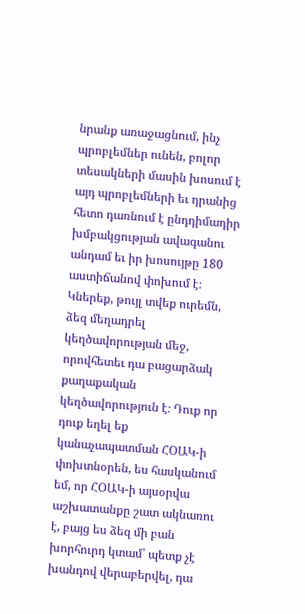նրանք առաջացնում, ինչ պրոբլեմներ ունեն, բոլոր տեսակների մասին խոսում է այդ պրոբլեմների եւ դրանից հետո դառնում է ընդդիմադիր խմբակցության ավագանու անդամ եւ իր խոսույթը 180 աստիճանով փոխում է։ Կներեք, թույլ տվեք ուրեմն, ձեզ մեղադրել կեղծավորության մեջ, որովհետեւ դա բացարձակ քաղաքական կեղծավորություն է։ Դուք որ դուք եղել եք կանաչապատման ՀՕԱԿ-ի փոխտնօրեն, ես հասկանում եմ, որ ՀՕԱԿ-ի այսօրվա աշխատանքը շատ ակնառու է, բայց ես ձեզ մի բան խորհուրդ կտամ՝ պետք չէ խանդով վերաբերվել, դա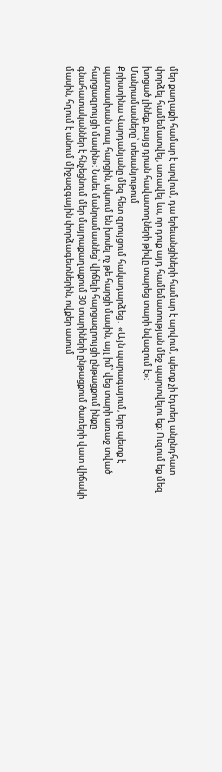մեր քաղաքի համար է արվում, դա երեւանցիների համար է արվում, պետք չի էդտեղ անընդհատ փորձել համեմատվել, առավել ևս, որ դուք այդ համեմատության մեջ պարտվելու եք։ Ուզում եք մեզ խոցած լինեք, բայց դրան հավատողների թիվը տարեց տարի նվազում է»։
Մանրամասները՝ տեսանյութում
Քրիստինա Վարդանյանը մեզ հետ զրույցում հակադարձեց․ «Այն պարագայում, երբ պետք է պատասխան տալ հարցին, սկսում են խոսել ոչ թե հարցի մասին, այլ իմ՝ վեց տարի առաջ տված հարցազրույցի մասին»։ Նաեւ մանրամասնեց՝ վիճելի հարցազրույցի ընթացքում ինքը գնահատականներ է հնչեցնում մեր մայրաքաղաքում 30 տարիների ընթացքում ծառերի վատ վիճակի մասին, հղում է անում միջազգային փորձագետներին, ովքեր ասում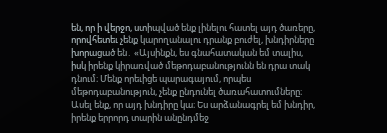են, որ ի վերջո, ստիպված ենք լինելու հատել այդ ծառերը, որովհետեւ չենք կարողանալու դրանք բուժել, խնդիրները խորացած են․ «Այսինքն, ես գնահատական եմ տալիս, իսկ իրենք կիրառված մեթոդաբանությունն են դրա տակ դնում։ Մենք որեւիցե պարագայում, որպես մեթոդաբանություն, չենք ընդունել ծառահատումները։ Ասել ենք, որ այդ խնդիրը կա։ Ես արձանագրել եմ խնդիր, իրենք երրորդ տարին անընդմեջ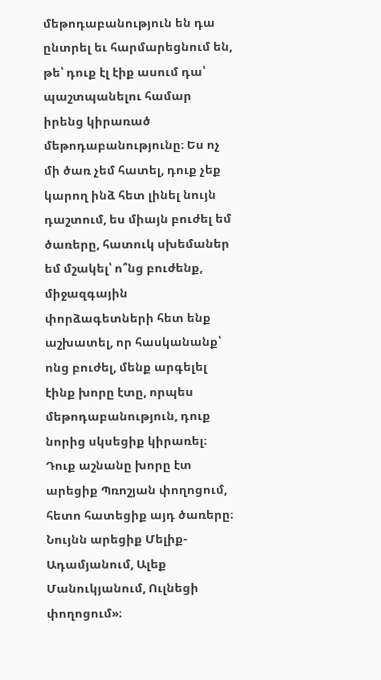մեթոդաբանություն են դա ընտրել եւ հարմարեցնում են, թե՝ դուք էլ էիք ասում դա՝ պաշտպանելու համար իրենց կիրառած մեթոդաբանությունը։ Ես ոչ մի ծառ չեմ հատել, դուք չեք կարող ինձ հետ լինել նույն դաշտում, ես միայն բուժել եմ ծառերը, հատուկ սխեմաներ եմ մշակել՝ ո՞նց բուժենք, միջազգային փորձագետների հետ ենք աշխատել, որ հասկանանք՝ ոնց բուժել, մենք արգելել էինք խորը էտը, որպես մեթոդաբանություն, դուք նորից սկսեցիք կիրառել։ Դուք աշնանը խորը էտ արեցիք Պռոշյան փողոցում, հետո հատեցիք այդ ծառերը։ Նույնն արեցիք Մելիք-Ադամյանում, Ալեք Մանուկյանում, Ուլնեցի փողոցում»։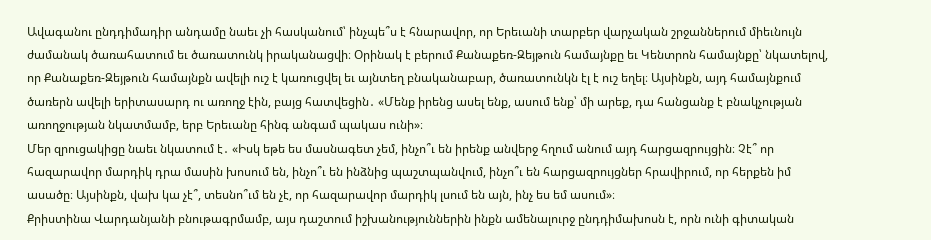Ավագանու ընդդիմադիր անդամը նաեւ չի հասկանում՝ ինչպե՞ս է հնարավոր, որ Երեւանի տարբեր վարչական շրջաններում միեւնույն ժամանակ ծառահատում եւ ծառատունկ իրականացվի։ Օրինակ է բերում Քանաքեռ-Զեյթուն համայնքը եւ Կենտրոն համայնքը՝ նկատելով, որ Քանաքեռ-Զեյթուն համայնքն ավելի ուշ է կառուցվել եւ այնտեղ բնականաբար, ծառատունկն էլ է ուշ եղել։ Այսինքն, այդ համայնքում ծառերն ավելի երիտասարդ ու առողջ էին, բայց հատվեցին․ «Մենք իրենց ասել ենք, ասում ենք՝ մի արեք, դա հանցանք է բնակչության առողջության նկատմամբ, երբ Երեւանը հինգ անգամ պակաս ունի»։
Մեր զրուցակիցը նաեւ նկատում է․ «Իսկ եթե ես մասնագետ չեմ, ինչո՞ւ են իրենք անվերջ հղում անում այդ հարցազրույցին։ Չէ՞ որ հազարավոր մարդիկ դրա մասին խոսում են, ինչո՞ւ են ինձնից պաշտպանվում, ինչո՞ւ են հարցազրույցներ հրավիրում, որ հերքեն իմ ասածը։ Այսինքն, վախ կա չէ՞, տեսնո՞ւմ են չէ, որ հազարավոր մարդիկ լսում են այն, ինչ ես եմ ասում»։
Քրիստինա Վարդանյանի բնութագրմամբ, այս դաշտում իշխանություններին ինքն ամենալուրջ ընդդիմախոսն է, որն ունի գիտական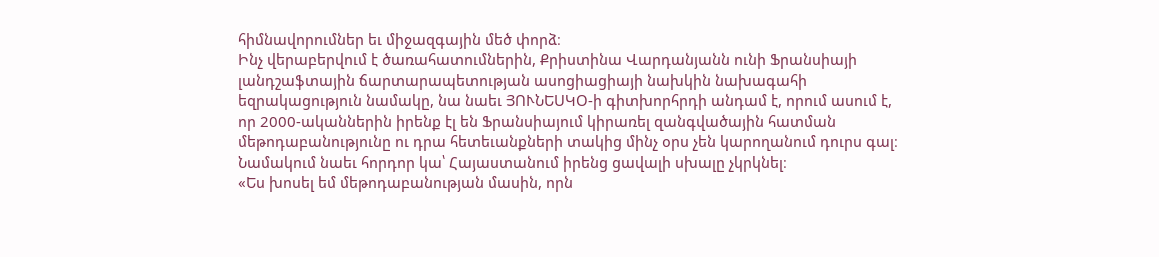հիմնավորումներ եւ միջազգային մեծ փորձ։
Ինչ վերաբերվում է ծառահատումներին, Քրիստինա Վարդանյանն ունի Ֆրանսիայի լանդշաֆտային ճարտարապետության ասոցիացիայի նախկին նախագահի եզրակացություն նամակը, նա նաեւ ՅՈՒՆԵՍԿՕ-ի գիտխորհրդի անդամ է, որում ասում է, որ 2000-ականներին իրենք էլ են Ֆրանսիայում կիրառել զանգվածային հատման մեթոդաբանությունը ու դրա հետեւանքների տակից մինչ օրս չեն կարողանում դուրս գալ։ Նամակում նաեւ հորդոր կա՝ Հայաստանում իրենց ցավալի սխալը չկրկնել։
«Ես խոսել եմ մեթոդաբանության մասին, որն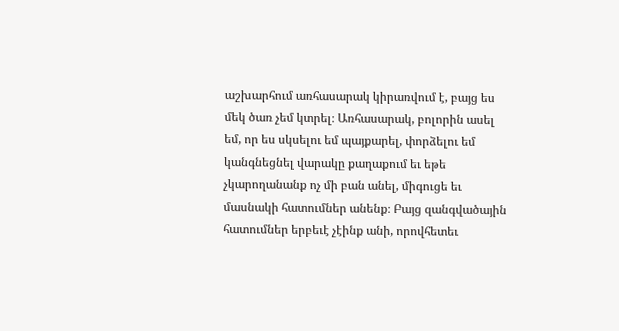աշխարհում առհասարակ կիրառվում է, բայց ես մեկ ծառ չեմ կտրել։ Առհասարակ, բոլորին ասել եմ, որ ես սկսելու եմ պայքարել, փորձելու եմ կանգնեցնել վարակը քաղաքում եւ եթե չկարողանանք ոչ մի բան անել, միգուցե եւ մասնակի հատումներ անենք։ Բայց զանգվածային հատումներ երբեւէ չէինք անի, որովհետեւ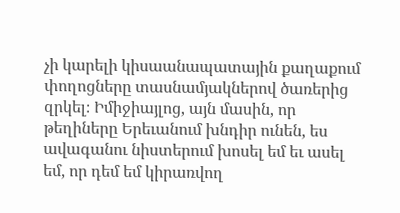չի կարելի կիսաանապատային քաղաքում փողոցները տասնամյակներով ծառերից զրկել։ Իմիջիայլոց, այն մասին, որ թեղիները Երեւանում խնդիր ունեն, ես ավագանու նիստերում խոսել եմ եւ ասել եմ, որ դեմ եմ կիրառվող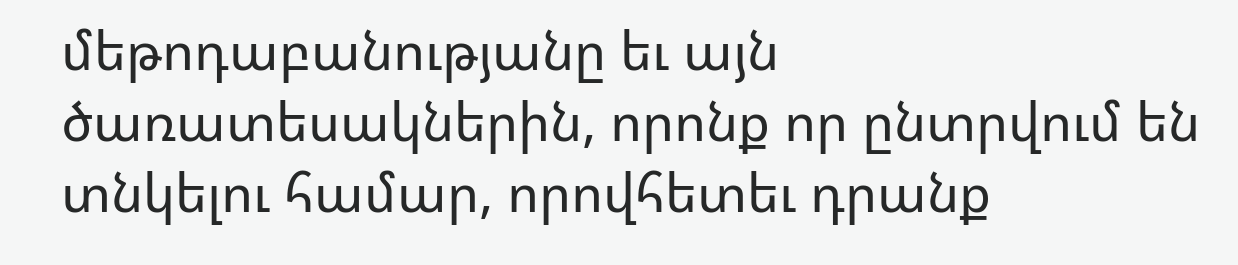մեթոդաբանությանը եւ այն ծառատեսակներին, որոնք որ ընտրվում են տնկելու համար, որովհետեւ դրանք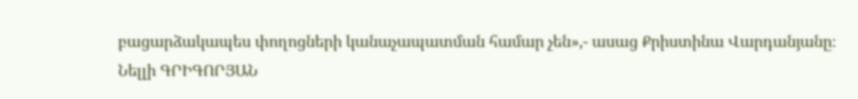բացարձակապես փողոցների կանաչապատման համար չեն»,- ասաց Քրիստինա Վարդանյանը։
Նելլի ԳՐԻԳՈՐՅԱՆ